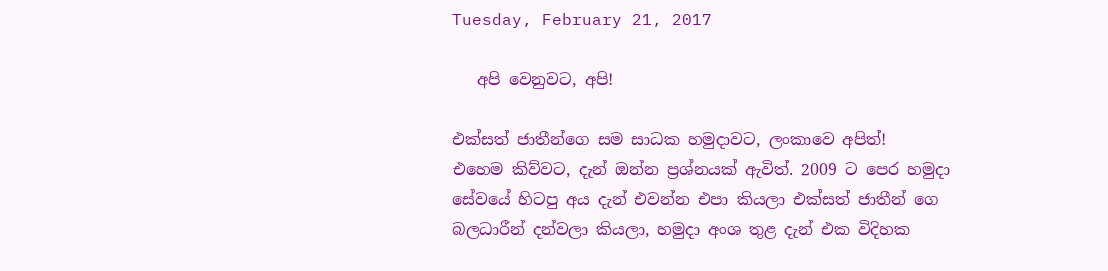Tuesday, February 21, 2017

   අපි වෙනුවට, අපි!

එක්සත් ජාතීන්ගෙ සම සාධක හමුදාවට, ලංකාවෙ අපිත්!
එහෙම කිව්වට, දැන් ඔන්න ප්‍රශ්නයක් ඇවිත්. 2009 ට පෙර හමුදා සේවයේ හිටපු අය දැන් එවන්න එපා කියලා එක්සත් ජාතීන් ගෙ බලධාරීන් දන්වලා කියලා, හමුදා අංශ තුළ දැන් එක විදිහක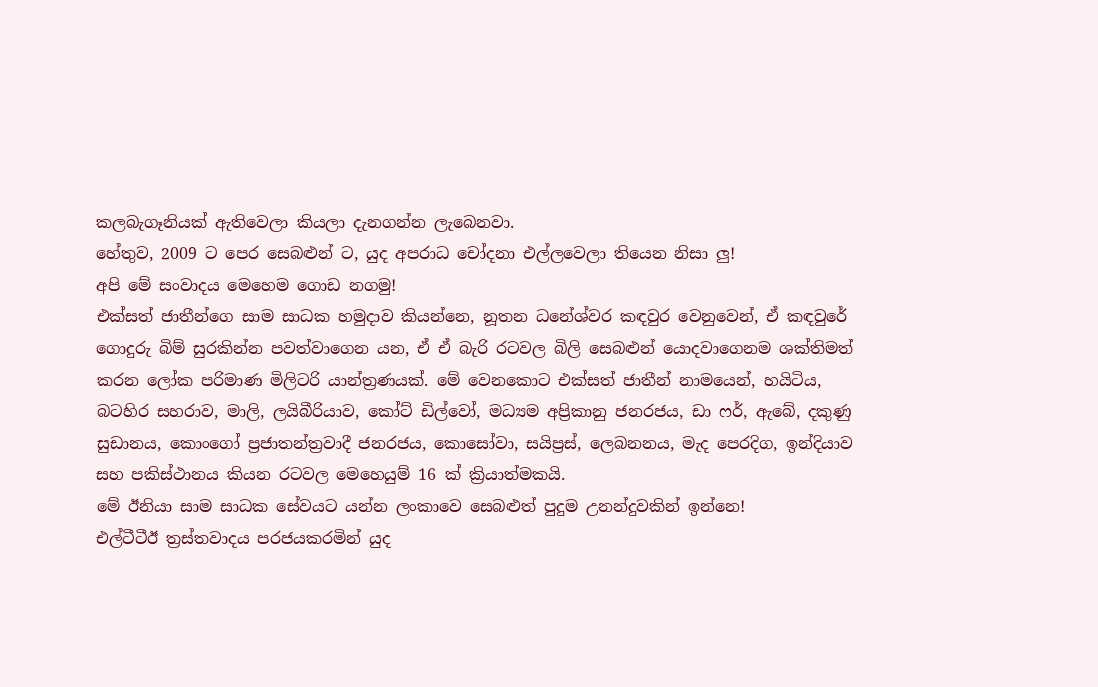කලබැගෑනියක් ඇතිවෙලා කියලා දැනගන්න ලැබෙනවා.
හේතුව, 2009 ට පෙර සෙබළුන් ට, යුද අපරාධ චෝදනා එල්ලවෙලා තියෙන නිසා ලු!
අපි මේ සංවාදය මෙහෙම ගොඩ නගමු!
එක්සත් ජාතීන්ගෙ සාම සාධක හමුදාව කියන්නෙ, නූතන ධනේශ්වර කඳවුර වෙනුවෙන්, ඒ කඳවුරේ ගොදුරු බිම් සුරකින්න පවත්වාගෙන යන, ඒ ඒ බැරි රටවල බිලි සෙබළුන් යොදවාගෙනම ශක්තිමත් කරන ලෝක පරිමාණ මිලිටරි යාන්ත්‍රණයක්. මේ වෙනකොට එක්සත් ජාතීන් නාමයෙන්, හයිටිය, බටහිර සහරාව, මාලි, ලයිබීරියාව, කෝට් ඩිල්වෝ, මධ්‍යම අප්‍රිකානු ජනරජය, ඩා ෆර්, ඇබේ, දකුණු සුඩානය, කොංගෝ ප්‍රජාතන්ත්‍රවාදී ජනරජය, කොසෝවා, සයිප්‍රස්, ලෙබනනය, මැද පෙරදිග, ඉන්දියාව සහ පකිස්ථානය කියන රටවල මෙහෙයුම් 16 ක් ක්‍රියාත්මකයි.
මේ ඊනියා සාම සාධක සේවයට යන්න ලංකාවෙ සෙබළුත් පුදුම උනන්දුවකින් ඉන්නෙ!
එල්ටීටීඊ ත්‍රස්තවාදය පරජයකරමින් යුද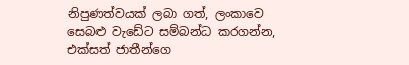නිපුණත්වයක් ලබා ගත්, ලංකාවෙ සෙබළු වැඩේට සම්බන්ධ කරගන්න, එක්සත් ජාතීන්ගෙ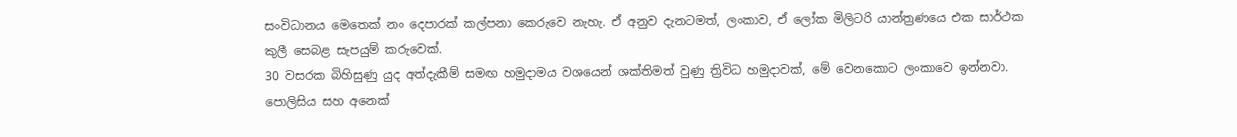සංවිධානය මෙතෙක් නං දෙපාරක් කල්පනා කෙරුවෙ නැහැ. ඒ අනුව දැනටමත්, ලංකාව, ඒ ලෝක මිලිටරි යාන්ත්‍රණයෙ එක සාර්ථක කුලී සෙබළ සැපයුම් කරුවෙක්.
30 වසරක බිහිසුණු යුද අත්දැකීම් සමඟ හමුදාමය වශයෙන් ශක්තිමත් වුණු ත්‍රිවිධ හමුදාවක්, මේ වෙනකොට ලංකාවෙ ඉන්නවා.
පොලිසිය සහ අනෙක්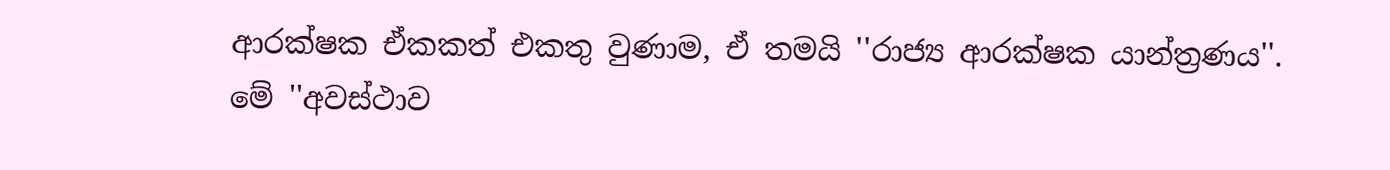ආරක්ෂක ඒකකත් එකතු වුණාම, ඒ තමයි ''රාජ්‍ය ආරක්ෂක යාන්ත්‍රණය''.
මේ ''අවස්ථාව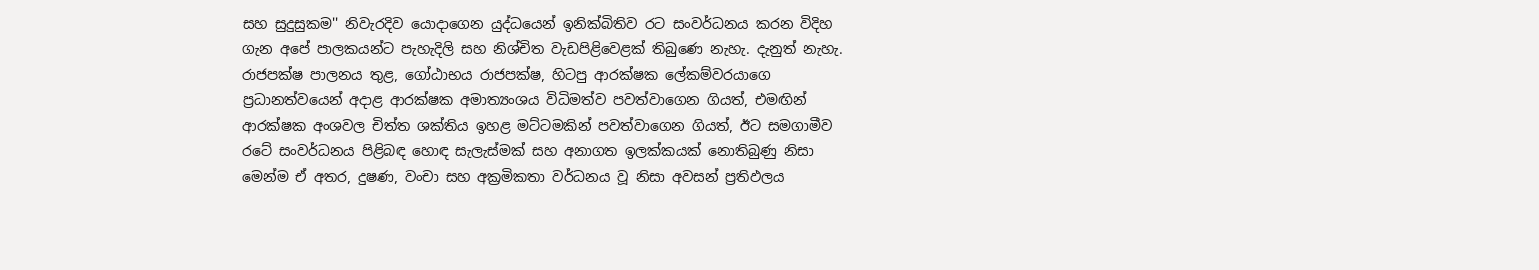සහ සුදුසුකම'' නිවැරදිව යොදාගෙන යුද්ධයෙන් ඉනික්බිතිව රට සංවර්ධනය කරන විදිහ ගැන අපේ පාලකයන්ට පැහැදිලි සහ නිශ්චිත වැඩපිළිවෙළක් තිබුණෙ නැහැ. දැනුත් නැහැ.
රාජපක්ෂ පාලනය තුළ, ගෝඨාභය රාජපක්ෂ, හිටපු ආරක්ෂක ලේකම්වරයාගෙ ප්‍රධානත්වයෙන් අදාළ ආරක්ෂක අමාත්‍යංශය විධිමත්ව පවත්වාගෙන ගියත්, එමඟින් ආරක්ෂක අංශවල චිත්ත ශක්තිය ඉහළ මට්ටමකින් පවත්වාගෙන ගියත්, ඊට සමගාමීව රටේ සංවර්ධනය පිළිබඳ හොඳ සැලැස්මක් සහ අනාගත ඉලක්කයක් නොතිබුණු නිසා මෙන්ම ඒ අතර, දුෂණ, වංචා සහ අක්‍රමිකතා වර්ධනය වූ නිසා අවසන් ප්‍රතිඵලය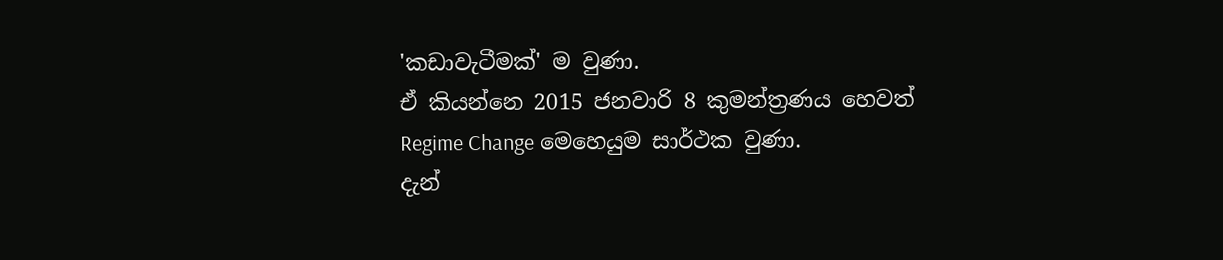'කඩාවැටීමක්' ම වුණා.
ඒ කියන්නෙ 2015 ජනවාරි 8 කුමන්ත්‍රණය හෙවත් Regime Change මෙහෙයුම සාර්ථක වුණා.
දැන්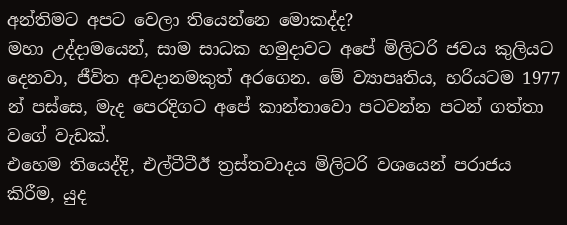අන්තිමට අපට වෙලා තියෙන්නෙ මොකද්ද?
මහා උද්දාමයෙන්, සාම සාධක හමුදාවට අපේ මිලිටරි ජවය කුලියට දෙනවා, ජීවිත අවදානමකුත් අරගෙන. මේ ව්‍යාපෘතිය, හරියටම 1977 න් පස්සෙ, මැද පෙරදිගට අපේ කාන්තාවො පටවන්න පටන් ගත්තා වගේ වැඩක්.
එහෙම තියෙද්දි, එල්ටීටීඊ ත්‍රස්තවාදය මිලිටරි වශයෙන් පරාජය කිරීම, යුද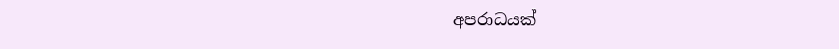අපරාධයක්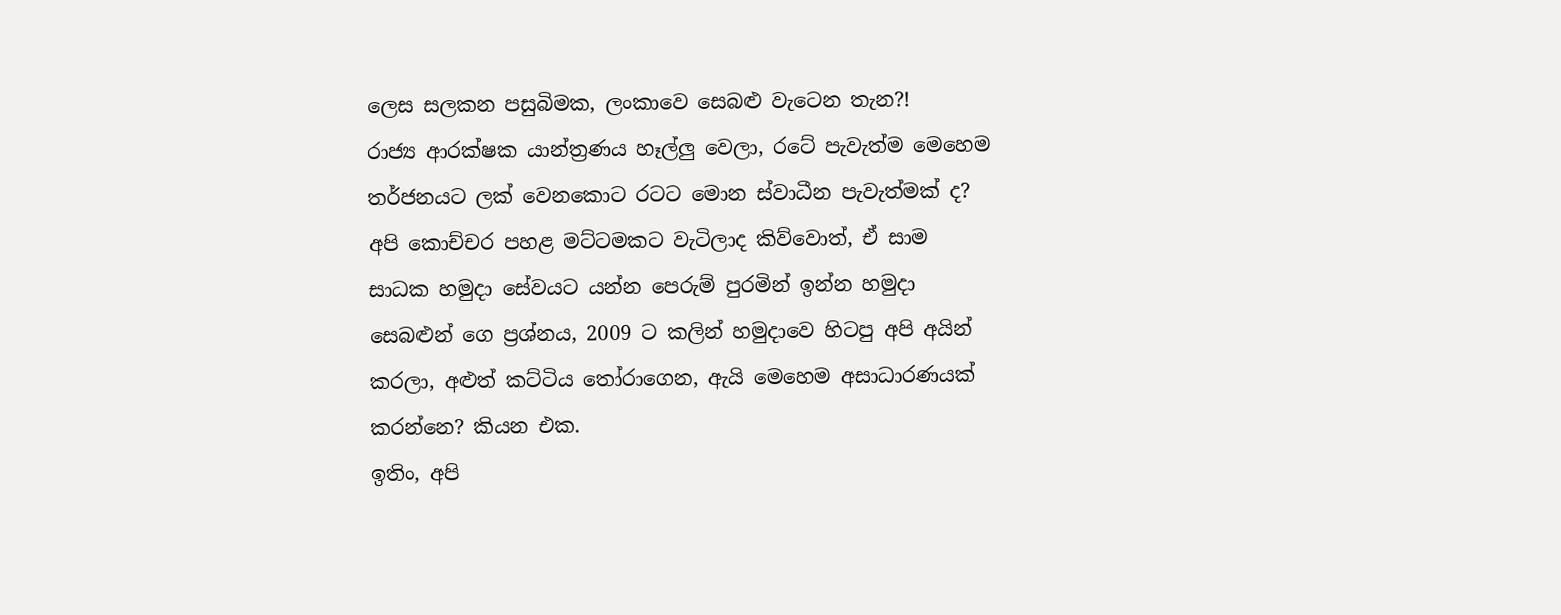ලෙස සලකන පසුබිමක, ලංකාවෙ සෙබළු වැටෙන තැන?!
රාජ්‍ය ආරක්ෂක යාන්ත්‍රණය හෑල්ලු වෙලා, රටේ පැවැත්ම මෙහෙම තර්ජනයට ලක් වෙනකොට රටට මොන ස්වාධීන පැවැත්මක් ද?
අපි කොච්චර පහළ මට්ටමකට වැටිලාද කිව්වොත්, ඒ සාම සාධක හමුදා සේවයට යන්න පෙරුම් පුරමින් ඉන්න හමුදා සෙබළුන් ගෙ ප්‍රශ්නය, 2009 ට කලින් හමුදාවෙ හිටපු අපි අයින් කරලා, අළුත් කට්ටිය තෝරාගෙන, ඇයි මෙහෙම අසාධාරණයක් කරන්නෙ? කියන එක.
ඉතිං, අපි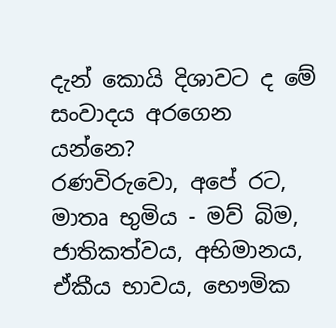දැන් කොයි දිශාවට ද මේ සංවාදය අරගෙන යන්නෙ?
රණවිරුවො, අපේ රට, මාතෘ භුමිය - මව් බිම, ජාතිකත්වය, අභිමානය, ඒකීය භාවය, භෞමික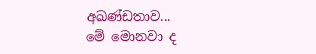අඛණ්ඩතාව...
මේ මොනවා ද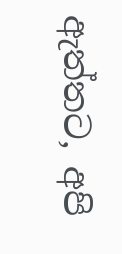ඇත්තට, අපි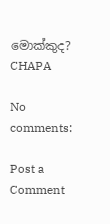මොක්කුද?
CHAPA

No comments:

Post a Comment